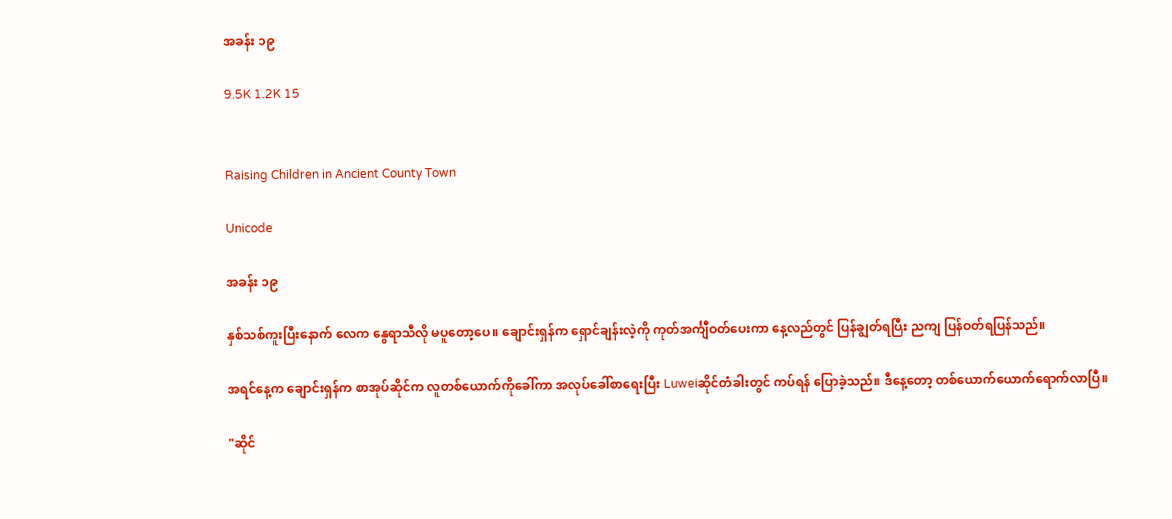အခန်း ၁၉

9.5K 1.2K 15


Raising Children in Ancient County Town

Unicode

အခန်း ၁၉

နှစ်သစ်ကူးပြီးနောက် လေက နွေရာသီလို မပူတော့ပေ။ ချောင်းရှန်က ရှောင်ချန်းလဲ့ကို ကုတ်အင်္ကျီဝတ်ပေးကာ နေ့လည်တွင် ပြန်ချွတ်ရပြီး ညကျ ပြန်ဝတ်ရပြန်သည်။

အရင်နေ့က ချောင်းရှန်က စာအုပ်ဆိုင်က လူတစ်ယောက်ကိုခေါ်ကာ အလုပ်ခေါ်စာရေးပြီး Luweiဆိုင်တံခါးတွင် ကပ်ရန် ပြောခဲ့သည်။ ဒီနေ့တော့ တစ်ယောက်ယောက်ရောက်လာပြီ။

"ဆိုင်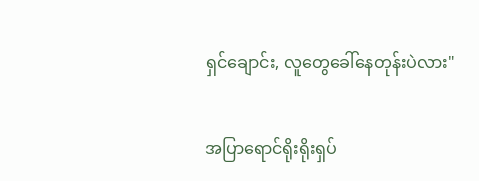ရှင်ချောင်း, လူတွေခေါ်နေတုန်းပဲလား"

အပြာရောင်ရိုးရိုးရှပ်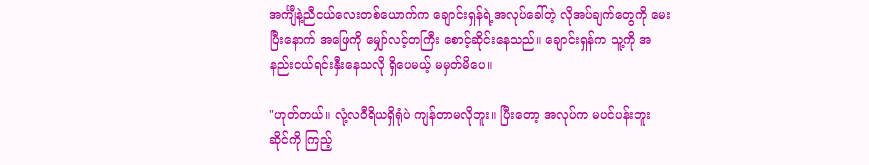အင်္ကျီနဲ့ညီငယ်လေးတစ်ယောက်က ချောင်းရှန်ရဲ့အလုပ်ခေါ်တဲ့ လိုအပ်ချက်တွေကို မေးပြီးနောက် အဖြေကို မျှော်လင့်တကြီး စောင့်ဆိုင်းနေသည်။ ချောင်းရှန်က သူ့ကို အနည်းငယ်ရင်းနှီးနေသလို ရှိပေမယ့် မမှတ်မိပေ။

"ဟုတ်တယ်။ လုံ့လဝီရိယရှိရုံပဲ ကျန်တာမလိုဘူး။ ပြီးတော့ အလုပ်က မပင်ပန်းဘူး ဆိုင်ကို ကြည့်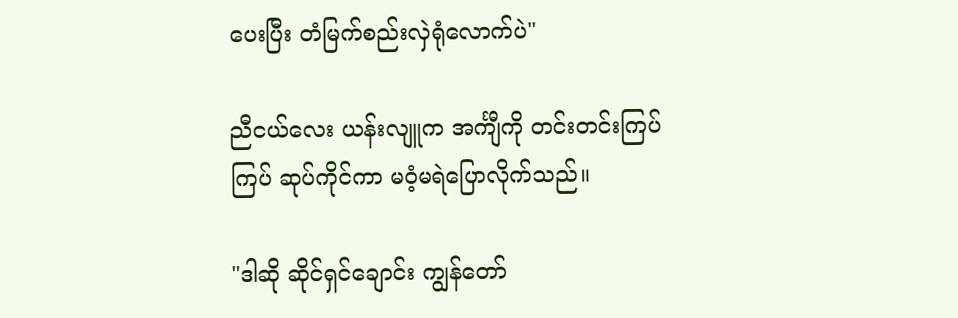ပေးပြီး တံမြက်စည်းလှဲရုံလောက်ပဲ"

ညီငယ်လေး ယန်းလျူက အင်္ကျီကို တင်းတင်းကြပ်ကြပ် ဆုပ်ကိုင်ကာ မဝံ့မရဲပြောလိုက်သည်။

"ဒါဆို ဆိုင်ရှင်ချောင်း ကျွန်တော်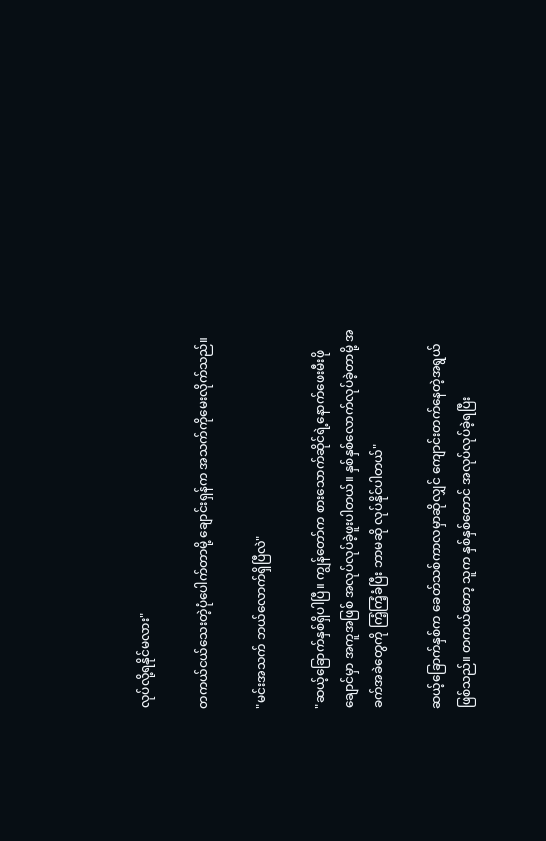လုပ်လို့ရနိုင်မလား"

တကယ်ငယ်သေးတဲ့ပုံပေါက်တာမို့ ချောင်းရှန်က အသက်ကိုမေးလိုက်သည်။

"မင်းအသက် ဘယ်လောက်ရှိပြီလဲ"

"ဆယ့်ခြောက်နှစ်ရှိပါပြီ။ ကျွန်တော်က စားသောက်ဆိုင်ရဲ့နောက်ဖေးမီးဖိုချောင်မှာ အကူအဖြစ် အလုပ်လုပ်ခဲ့ဖူးပါတယ်။ နှစ်နှစ်လောက်လုပ်ခဲ့တာမို့ အခက်အခဲတွေကို ကြံ့ကြံ့ခံပြီး ဘာမဆို လုပ်နိုင်ပါတယ်"

ဆယ့်ခြောက်နှစ်က ခေတ်သစ်ကာလမှာဆိုလျှင် ကျောင်းတက်နေတဲ့အရွယ် ဖြစ်သည်။ တကယ်တော့ သူက နှစ်နှစ်တောင် အလုပ်လုပ်ခဲ့ရပြီး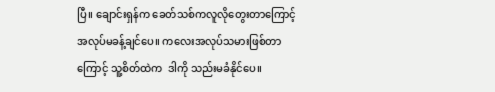ပြီ။ ချောင်းရှန်က ခေတ်သစ်ကလူလိုတွေးတာကြောင့် အလုပ်မခန့်ချင်ပေ။ ကလေးအလုပ်သမားဖြစ်တာကြောင့် သူ့စိတ်ထဲက  ဒါကို သည်းမခံနိုင်ပေ။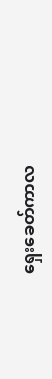ရှေးခေတ်ကာလ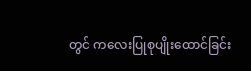တွင် ကလေးပြုစုပျိုးထောင်ခြင်း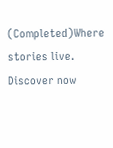(Completed)Where stories live. Discover now